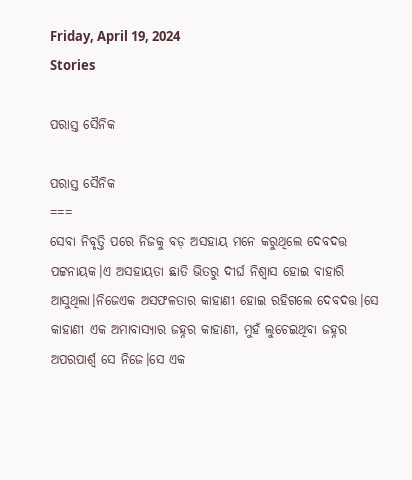Friday, April 19, 2024
Stories

ପରାସ୍ତ ସୈନିକ

ପରାସ୍ତ ସୈନିକ
===
ସେବା ନିବୃତ୍ତି ପରେ ନିଜକୁ ବଡ଼ ଅସହାୟ ମନେ କରୁଥିଲେ ଦେବଦତ୍ତ ପଟ୍ଟନାୟକ।ଏ ଅସହାୟତା ଛାତି ଭିତରୁ ଦୀର୍ଘ ନିଶ୍ଵାସ ହୋଇ ବାହାରି ଆସୁଥିଲା।ନିଜେଏକ ଅସଫଳତାର କାହାଣୀ ହୋଇ ରହିଗଲେ ଦେବଦତ୍ତ।ସେ କାହାଣୀ ଏକ ଅମାବାସ୍ୟାର ଜହ୍ନର କାହାଣୀ, ମୁହଁ ଲୁଚେଇଥିବା ଜହ୍ନର ଅପରପାର୍ଶ୍ବ ସେ ନିଜେ।ସେ ଏକ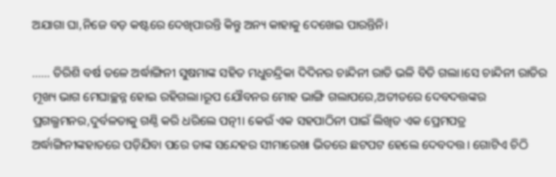ଅଯାଗା ଘା,ନିଜେ ବଡ଼ କଷ୍ଟରେ ଦେଖିପାରନ୍ତି କିନ୍ତୁ ଅନ୍ୟ କାହାକୁ ଦେଖେଇ ପାରନ୍ତିନି।

…… ତିରିଶି ବର୍ଷ ତଳେ ଅର୍ଦ୍ଧାଙ୍ଗିନୀ ସୁଷମାଙ୍କ ସହିତ ମଧୁଚନ୍ଦ୍ରିକା ଦିଦିନର ଚାନ୍ଦିନୀ ରାତି ଭଳି ବିତି ଗଲା।ସେ ଚାନ୍ଦିନୀ ରାତିର ମୂଖ୍ୟ ଭାଗ ମେଘାଚ୍ଛନ୍ନ ହୋଇ ରହିଗଲା।ରୂପ ଯୌବନର ମୋହ ଭାଙ୍ଗି ଗଲାପରେ,ଅତୀତରେ ଦେବଦତ୍ତଙ୍କର ପ୍ରଗଲ୍ଭମନର,ଦୁର୍ବଳତାକୁ ଗଣ୍ଠି କରି ଧରିଲେ ପତ୍ନୀ। କେଉଁ ଏକ ସହପାଠିନୀ ପାଇଁ ଲିଖିତ ଏକ ପ୍ରେମପତ୍ର ଅର୍ଦ୍ଧାଙ୍ଗିନୀଙ୍କହାତରେ ପଡ଼ିଯିବା ପରେ ତାଙ୍କ ସନ୍ଦେହର ସୀମାରେଖା ଭିତରେ ଛଟପଟ ହେଲେ ଦେବଦତ୍ତ। ଗୋଟିଏ ଚିଠି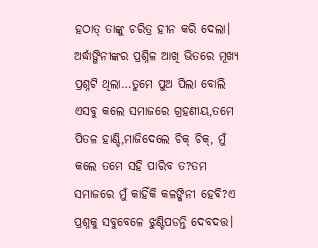ହଠାତ୍ ତାଙ୍କୁ ଚରିତ୍ର ହୀନ କରି ଦେଲା। ଅର୍ଦ୍ଧାଙ୍ଗିନୀଙ୍କର ପ୍ରଶ୍ନିଳ ଆଖି ଭିତରେ ମୂଖ୍ୟ ପ୍ରଶ୍ନଟି ଥିଲା…ତୁମେ ପୁଅ ପିଲା ବୋଲି ଏସବୁ କଲେ ସମାଜରେ ଗ୍ରହଣୀୟ,ତମେ ପିତଳ ହାଣ୍ଡି,ମାଜିଦେଲେ ଚିକ୍ ଚିକ୍, ମୁଁ କଲେ ତମେ ସହି ପାରିବ ତ?ତମ ସମାଜରେ ମୁଁ କାହିଁକି କଳଙ୍କିନୀ ହେବି?ଏ ପ୍ରଶ୍ନକୁ ସବୁବେଳେ ଝୁଣ୍ଟିପଡନ୍ତି ଦେବଦତ୍ତ।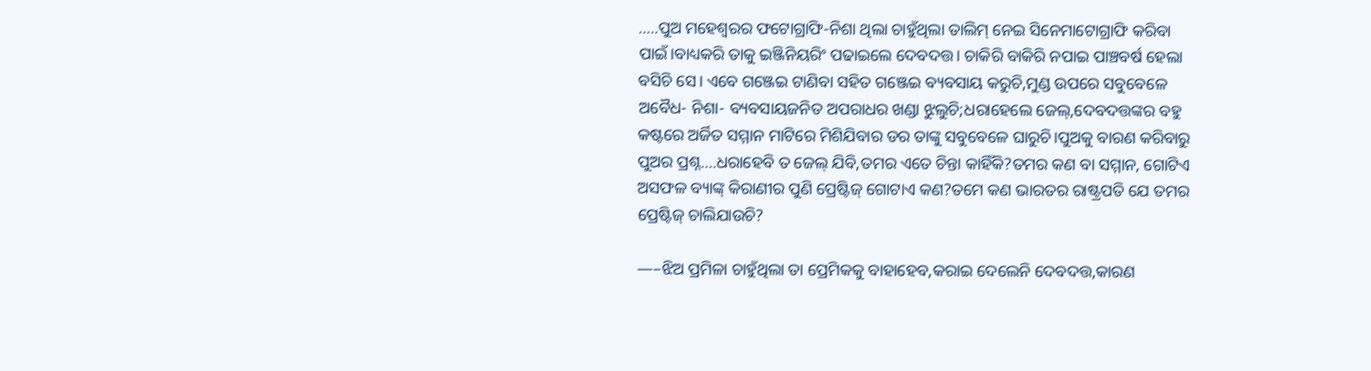…..ପୁଅ ମହେଶ୍ବରର ଫଟୋଗ୍ରାଫି-ନିଶା ଥିଲା ଚାହୁଁଥିଲା ତାଲିମ୍ ନେଇ ସିନେମାଟୋଗ୍ରାଫି କରିବା ପାଇଁ।ବାଧ୍ୟକରି ତାକୁ ଇଞ୍ଜିନିୟରିଂ ପଢାଇଲେ ଦେବଦତ୍ତ। ଚାକିରି ବାକିରି ନପାଇ ପାଞ୍ଚବର୍ଷ ହେଲା ବସିଚି ସେ। ଏବେ ଗଞ୍ଜେଇ ଟାଣିବା ସହିତ ଗଞ୍ଜେଇ ବ୍ୟବସାୟ କରୁଚି,ମୁଣ୍ଡ ଉପରେ ସବୁବେଳେ ଅବୈଧ- ନିଶା- ବ୍ୟବସାୟଜନିତ ଅପରାଧର ଖଣ୍ଡା ଝୁଲୁଚି;ଧରାହେଲେ ଜେଲ୍,ଦେବଦତ୍ତଙ୍କର ବହୁ କଷ୍ଟରେ ଅର୍ଜିତ ସମ୍ମାନ ମାଟିରେ ମିଶିଯିବାର ଡର ତାଙ୍କୁ ସବୁବେଳେ ଘାରୁଚି।ପୁଅକୁ ବାରଣ କରିବାରୁ ପୁଅର ପ୍ରଶ୍ନ….ଧରାହେବି ତ ଜେଲ୍ ଯିବି,ତମର ଏତେ ଚିନ୍ତା କାହିଁକି?ତମର କଣ ବା ସମ୍ମାନ, ଗୋଟିଏ ଅସଫଳ ବ୍ୟାଙ୍କ୍ କିରାଣୀର ପୁଣି ପ୍ରେଷ୍ଟିଜ୍ ଗୋଟାଏ କଣ?ତମେ କଣ ଭାରତର ରାଷ୍ଟ୍ରପତି ଯେ ତମର ପ୍ରେଷ୍ଟିଜ୍ ଚାଲିଯାଉଚି?

—–ଝିଅ ପ୍ରମିଳା ଚାହୁଁଥିଲା ତା ପ୍ରେମିକକୁ ବାହାହେବ,କରାଇ ଦେଲେନି ଦେବଦତ୍ତ,କାରଣ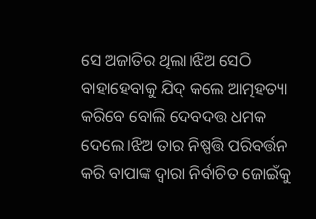ସେ ଅଜାତିର ଥିଲା।ଝିଅ ସେଠି ବାହାହେବାକୁ ଯିଦ୍ କଲେ ଆତ୍ମହତ୍ୟା କରିବେ ବୋଲି ଦେବଦତ୍ତ ଧମକ ଦେଲେ।ଝିଅ ତାର ନିଷ୍ପତ୍ତି ପରିବର୍ତ୍ତନ କରି ବାପାଙ୍କ ଦ୍ୱାରା ନିର୍ବାଚିତ ଜୋଇଁକୁ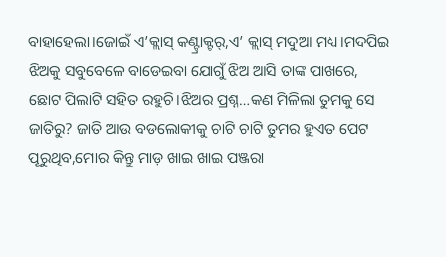ବାହାହେଲା।ଜୋଇଁ ଏ’କ୍ଲାସ୍ କଣ୍ଟ୍ରାକ୍ଟର୍,ଏ’ କ୍ଲାସ୍ ମଦୁଆ ମଧ୍ୟ।ମଦପିଇ ଝିଅକୁ ସବୁବେଳେ ବାଡେଇବା ଯୋଗୁଁ ଝିଅ ଆସି ତାଙ୍କ ପାଖରେ, ଛୋଟ ପିଲାଟି ସହିତ ରହୁଚି।ଝିଅର ପ୍ରଶ୍ନ…କଣ ମିଳିଲା ତୁମକୁ ସେ ଜାତିରୁ? ଜାତି ଆଉ ବଡଲୋକୀକୁ ଚାଟି ଚାଟି ତୁମର ହୁଏତ ପେଟ ପୂରୁଥିବ,ମୋର କିନ୍ତୁ ମାଡ଼ ଖାଇ ଖାଇ ପଞ୍ଜରା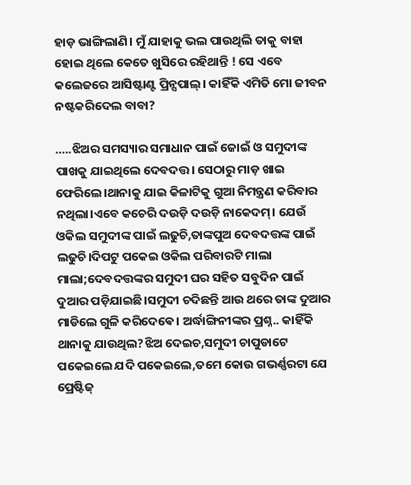ହାଡ଼ ଭାଙ୍ଗିଲାଣି। ମୁଁ ଯାହାକୁ ଭଲ ପାଉଥିଲି ତାକୁ ବାହା ହୋଇ ଥିଲେ କେତେ ଖୁସିରେ ରହିଥାନ୍ତି ! ସେ ଏବେ କଲେଜରେ ଆସିଷ୍ଟାଣ୍ଟ ପ୍ରିନ୍ସପାଲ୍। କାହିଁକି ଏମିତି ମୋ ଜୀବନ ନଷ୍ଟକରିଦେଲ ବାବା?

…..ଝିଅର ସମସ୍ୟାର ସମାଧାନ ପାଇଁ ଜୋଇଁ ଓ ସମୁଦୀଙ୍କ ପାଖକୁ ଯାଇଥିଲେ ଦେବଦତ୍ତ। ସେଠାରୁ ମାଡ଼ ଖାଇ ଫେରିଲେ।ଥାନାକୁ ଯାଇ କିଳାଟିକୁ ଗୁଆ ନିମନ୍ତ୍ରଣ କରିବାର ନଥିଲା।ଏବେ କଚେରି ଦଉଡ଼ି ଦଉଡ଼ି ନାକେଦମ୍। ଯେଉଁ ଓକିଲ ସମୁଦୀଙ୍କ ପାଇଁ ଲଢୁଚି,ତାଙ୍କପୁଅ ଦେବଦତ୍ତଙ୍କ ପାଇଁ ଲଢୁଚି।ଦିପଟୁ ପକେଇ ଓକିଲ ପରିବାରଟି ମାଲା ମାଲା;ଦେବଦତ୍ତଙ୍କର ସମୁଦୀ ଘର ସହିତ ସବୁଦିନ ପାଇଁ ଦୁଆର ପଡ଼ିଯାଇଛି।ସମୁଦୀ ଚଦିଛନ୍ତି ଆଉ ଥରେ ତାଙ୍କ ଦୁଆର ମାଡିଲେ ଗୁଳି କରିଦେଵେ। ଅର୍ଦ୍ଧାଙ୍ଗିନୀଙ୍କର ପ୍ରଶ୍ନ.. କାହିଁକି ଥାନାକୁ ଯାଉଥିଲ?ଝିଅ ଦେଇଚ,ସମୁଦୀ ଚାପୁଡାଟେ ପକେଇଲେ ଯଦି ପକେଇଲେ,ତମେ‌ କୋଉ ଗଭର୍ଣ୍ଣରଟା ଯେ ପ୍ରେଷ୍ଟିଜ୍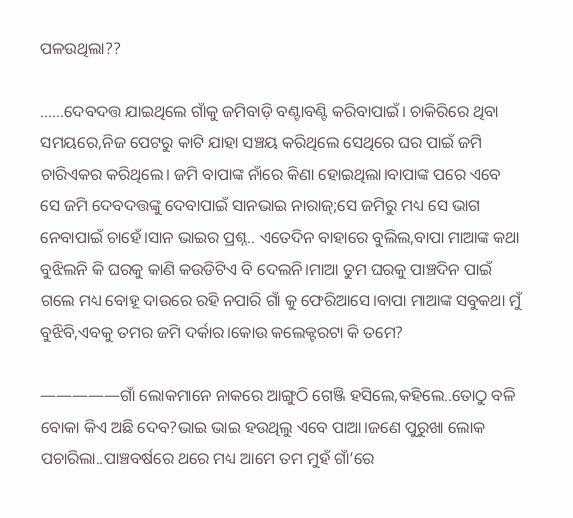ପଳଉଥିଲା??

……ଦେବଦତ୍ତ ଯାଇଥିଲେ ଗାଁକୁ ଜମିବାଡ଼ି ବଣ୍ଟାବଣ୍ଟି କରିବାପାଇଁ। ଚାକିରିରେ ଥିବା ସମୟରେ,ନିଜ ପେଟରୁ କାଟି ଯାହା ସଞ୍ଚୟ କରିଥିଲେ ସେଥିରେ ଘର ପାଇଁ ଜମି ଚାରିଏକର କରିଥିଲେ। ଜମି ବାପାଙ୍କ ନାଁରେ କିଣା ହୋଇଥିଲା।ବାପାଙ୍କ ପରେ ଏବେ ସେ ଜମି ଦେବଦତ୍ତଙ୍କୁ ଦେବାପାଇଁ ସାନଭାଇ ନାରାଜ୍;ସେ ଜମିରୁ ମଧ୍ୟ ସେ ଭାଗ ନେବାପାଇଁ ଚାହେଁ।ସାନ ଭାଇର ପ୍ରଶ୍ନ.. ଏତେଦିନ ବାହାରେ ବୁଲିଲ,ବାପା ମାଆଙ୍କ କଥା ବୁଝିଲନି କି ଘରକୁ କାଣି କଉଡିଟିଏ ବି ଦେଲନି।ମାଆ ତୁମ ଘରକୁ ପାଞ୍ଚଦିନ ପାଇଁ ଗଲେ ମଧ୍ୟ ବୋହୂ ଦାଉରେ ରହି ନପାରି ଗାଁ କୁ ଫେରିଆସେ।ବାପା ମାଆଙ୍କ ସବୁକଥା ମୁଁ ବୁଝିବି,ଏବକୁ ତମର ଜମି ଦର୍କାର।କୋଉ କଲେକ୍ଟରଟା କି ତମେ?

—————ଗାଁ ଲୋକମାନେ ନାକରେ ଆଙ୍ଗୁଠି ଗେଞ୍ଜି ହସିଲେ,କହିଲେ..ତୋଠୁ ବଳି ବୋକା କିଏ ଅଛି ଦେବ?ଭାଇ ଭାଇ ହଉଥିଲୁ ଏବେ ପାଆ।ଜଣେ ପୁରୁଖା ଲୋକ ପଚାରିଲା..ପାଞ୍ଚବର୍ଷରେ ଥରେ ମଧ୍ୟ ଆମେ ତମ ମୁହଁ ଗାଁ’ରେ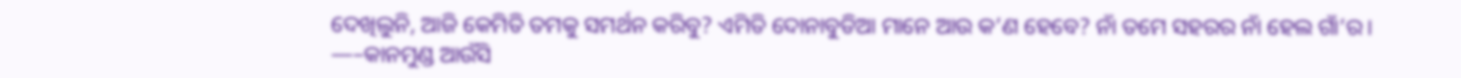ଦେଖିଲୁନି, ଆଜି କେମିତି ତମକୁ ସମର୍ଥନ କରିବୁ? ଏମିତି ଦୋନାବୁଡିଆ ମାନେ ଆଉ କ’ଣ ହେବେ? ନାଁ ତମେ ସହରର ନାଁ ହେଲ ଗାଁ’ର।
—–କାନମୁଣ୍ଡ ଆଉଁସି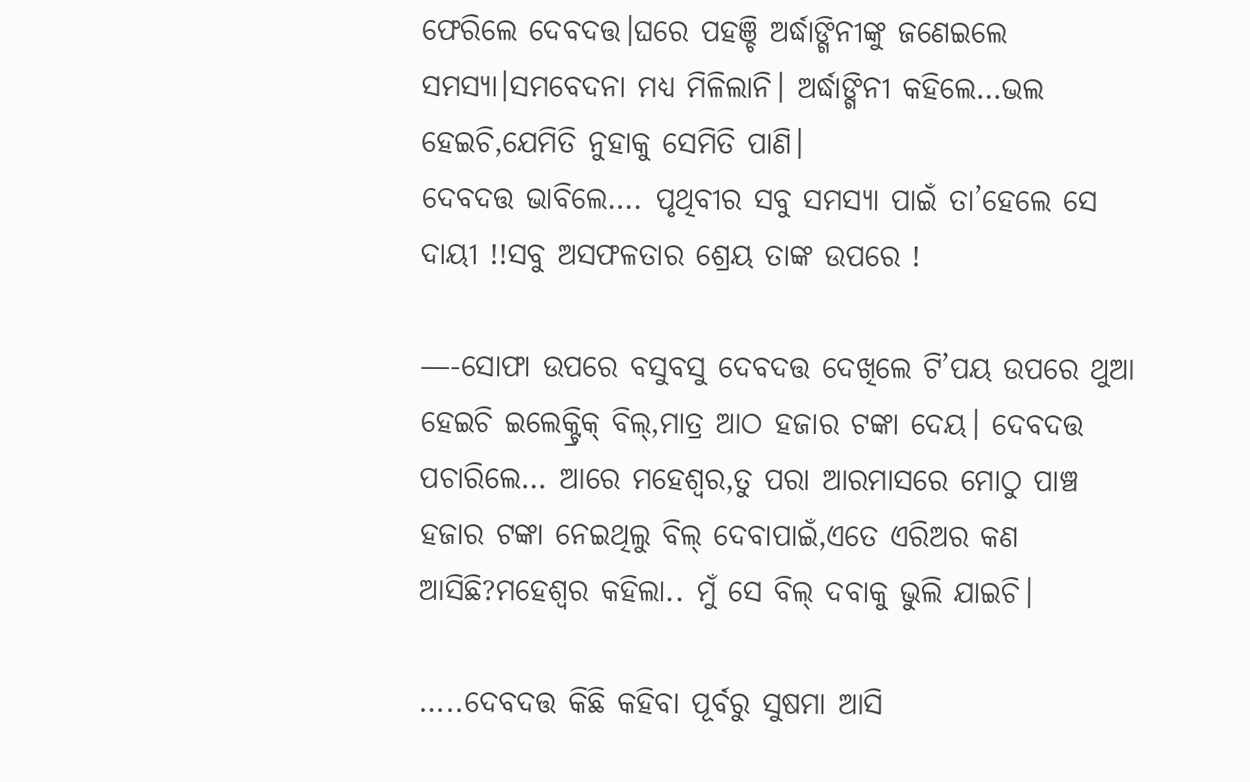ଫେରିଲେ ଦେବଦତ୍ତ।ଘରେ ପହଞ୍ଚି ଅର୍ଦ୍ଧାଙ୍ଗିନୀଙ୍କୁ ଜଣେଇଲେ ସମସ୍ୟା।ସମବେଦନା ମଧ୍ୟ ମିଳିଲାନି। ଅର୍ଦ୍ଧାଙ୍ଗିନୀ କହିଲେ…ଭଲ ହେଇଚି,ଯେମିତି ନୁହାକୁ ସେମିତି ପାଣି।
ଦେବଦତ୍ତ ଭାବିଲେ…. ପୃଥିବୀର ସବୁ ସମସ୍ୟା ପାଇଁ ତା’ହେଲେ ସେ ଦାୟୀ !!ସବୁ ଅସଫଳତାର ଶ୍ରେୟ ତାଙ୍କ ଉପରେ !

—-ସୋଫା ଉପରେ ବସୁବସୁ ଦେବଦତ୍ତ ଦେଖିଲେ ଟି’ପୟ ଉପରେ ଥୁଆ ହେଇଚି ଇଲେକ୍ଟ୍ରିକ୍ ବିଲ୍,ମାତ୍ର ଆଠ ହଜାର ଟଙ୍କା ଦେୟ। ଦେବଦତ୍ତ ପଚାରିଲେ… ଆରେ ମହେଶ୍ବର,ତୁ ପରା ଆରମାସରେ ମୋଠୁ ପାଞ୍ଚ ହଜାର ଟଙ୍କା ନେଇଥିଲୁ ବିଲ୍ ଦେବାପାଇଁ,ଏତେ ଏରିଅର କଣ ଆସିଛି?ମହେଶ୍ବର କହିଲା.. ମୁଁ ସେ ବିଲ୍ ଦବାକୁ ଭୁଲି ଯାଇଚି।

…..ଦେବଦତ୍ତ କିଛି କହିବା ପୂର୍ବରୁ ସୁଷମା ଆସି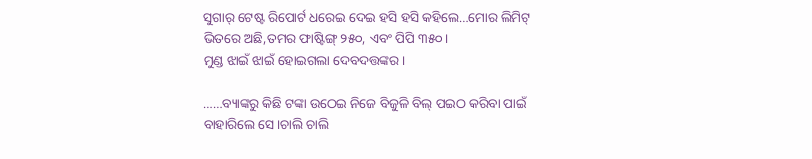ସୁଗାର୍ ଟେଷ୍ଟ ରିପୋର୍ଟ ଧରେଇ ଦେଇ ହସି ହସି କହିଲେ…ମୋର ଲିମିଟ୍ ଭିତରେ ଅଛି,ତମର ଫାଷ୍ଟିଙ୍ଗ୍ ୨୫୦, ଏବଂ ପିପି ୩୫୦।
ମୁଣ୍ଡ ଝାଇଁ ଝାଇଁ ହୋଇଗଲା ଦେବଦତ୍ତଙ୍କର।

……ବ୍ୟାଙ୍କରୁ କିଛି ଟଙ୍କା ଉଠେଇ ନିଜେ ବିଜୁଳି ବିଲ୍ ପଇଠ କରିବା ପାଇଁ ବାହାରିଲେ ସେ।ଚାଲି ଚାଲି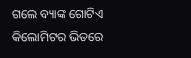ଗଲେ ବ୍ୟାଙ୍କ ଗୋଟିଏ କିଲୋମିଟର ଭିତରେ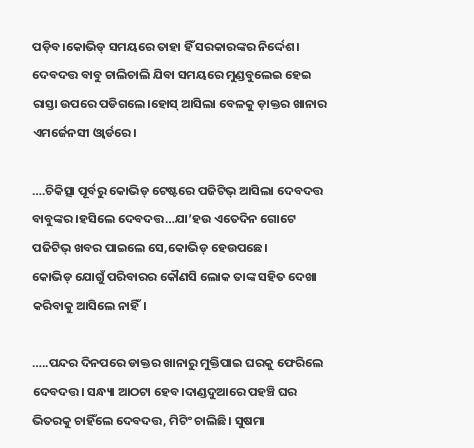ପଡ଼ିବ।କୋଭିଡ୍ ସମୟରେ ତାହା ହିଁ ସରକାରଙ୍କର ନିର୍ଦ୍ଦେଶ। ଦେବଦତ୍ତ ବାବୁ ଚାଲିଚାଲି ଯିବା ସମୟରେ ମୁଣ୍ଡବୁଲେଇ ହେଇ ରାସ୍ତା ଉପରେ ପଡିଗଲେ।ହୋସ୍ ଆସିଲା ବେଳକୁ ଡ଼ାକ୍ତର ଖାନାର ଏମର୍ଜେନସୀ ଓ୍ବାର୍ଡରେ।

….ଚିକିତ୍ସା ପୂର୍ବରୁ କୋଭିଡ୍ ଟେଷ୍ଟରେ ପଜିଟିଭ୍ ଆସିଲା ଦେବଦତ୍ତ ବାବୁଙ୍କର।ହସିଲେ ଦେବଦତ୍ତ…ଯା’ହଉ ଏତେଦିନ ଗୋଟେ ପଜିଟିଭ୍ ଖବର ପାଇଲେ ସେ,କୋଭିଡ୍ ହେଉପଛେ।
କୋଭିଡ୍ ଯୋଗୁଁ ପରିବାରର କୌଣସି ଲୋକ ତାଙ୍କ ସହିତ ଦେଖା କରିବାକୁ ଆସିଲେ ନାହିଁ।

…..ପନ୍ଦର ଦିନପରେ ଡାକ୍ତର ଖାନାରୁ ମୁକ୍ତିପାଇ ଘରକୁ ଫେରିଲେ ଦେବଦତ୍ତ। ସନ୍ଧ୍ୟା ଆଠଟା ହେବ।ଦାଣ୍ଡଦୁଆରେ ପହଞ୍ଚି ଘର ଭିତରକୁ ଚାହିଁଲେ ଦେବଦତ୍ତ, ମିଟିଂ ଚାଲିଛି। ସୁଷମା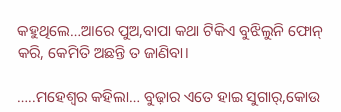କହୁଥିଲେ…ଆରେ ପୁଅ,ବାପା କଥା ଟିକିଏ ବୁଝିଲୁନି ଫୋନ୍ କରି, କେମିତି ଅଛନ୍ତି ତ ଜାଣିବା।

…..ମହେଶ୍ବର କହିଲା… ବୁଢ଼ାର ଏତେ ହାଇ ସୁଗାର୍,କୋଉ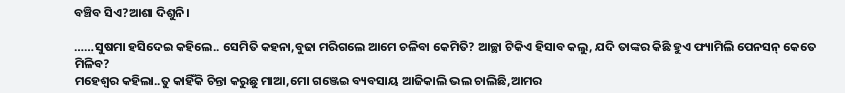ବଞ୍ଚିବ ସିଏ?ଆଶା ଦିଶୁନି।

……ସୁଷମା ହସିଦେଇ କହିଲେ.. ସେମିତି କହନା,ବୁଢା ମରିଗଲେ ଆମେ ଚଳିବା କେମିତି? ଆଚ୍ଛା ଟିକିଏ ହିସାବ କଲୁ, ଯଦି ତାଙ୍କର କିଛି ହୁଏ ଫ୍ୟାମିଲି ପେନସନ୍ କେତେ ମିଳିବ?
ମହେଶ୍ବର କହିଲା..ତୁ କାହିଁକି ଚିନ୍ତା କରୁଛୁ ମାଆ,ମୋ ଗଞ୍ଜେଇ ବ୍ୟବସାୟ ଆଜିକାଲି ଭଲ ଚାଲିଛି,ଆମର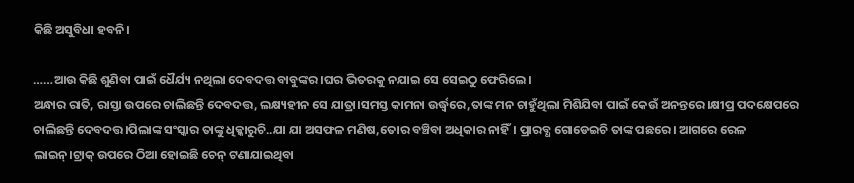କିଛି ଅସୁବିଧା ହବନି।

……ଆଉ କିଛି ଶୁଣିବା ପାଇଁ ଧୈର୍ଯ୍ୟ ନଥିଲା ଦେବଦତ୍ତ ବାବୁଙ୍କର।ଘର ଭିତରକୁ ନଯାଇ ସେ ସେଇଠୁ ଫେରିଲେ।
ଅନ୍ଧାର ରାତି, ରାସ୍ତା ଉପରେ ଚାଲିଛନ୍ତି ଦେବଦତ୍ତ, ଲକ୍ଷ୍ୟହୀନ ସେ ଯାତ୍ରା।ସମସ୍ତ କାମନା ଉର୍ଦ୍ଧ୍ବରେ,ତାଙ୍କ ମନ ଚାହୁଁଥିଲା ମିଶିଯିବା ପାଇଁ କେଉଁ ଅନନ୍ତରେ।କ୍ଷୀପ୍ର ପଦକ୍ଷେପରେ ଚାଲିଛନ୍ତି ଦେବଦତ୍ତ।ପିଲାଙ୍କ ସଂସ୍କାର ତାଙ୍କୁ ଧିକ୍କାରୁଚି..ଯା ଯା ଅସଫଳ ମଣିଷ,ତୋର ବଞ୍ଚିବା ଅଧିକାର ନାହିଁ। ପ୍ରାରବ୍ଧ ଗୋଡେଇଚି ତାଙ୍କ ପଛରେ। ଆଗରେ ରେଳ ଲାଇନ୍।ଟ୍ରାକ୍ ଉପରେ ଠିଆ ହୋଇଛି ଚେନ୍ ଟଣାଯାଇଥିବା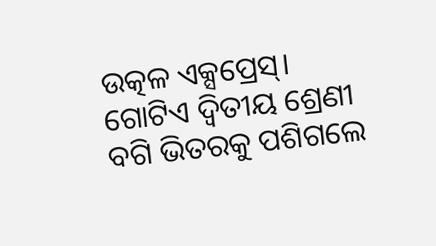ଉତ୍କଳ ଏକ୍ସପ୍ରେସ୍। ଗୋଟିଏ ଦ୍ବିତୀୟ ଶ୍ରେଣୀ ବଗି ଭିତରକୁ ପଶିଗଲେ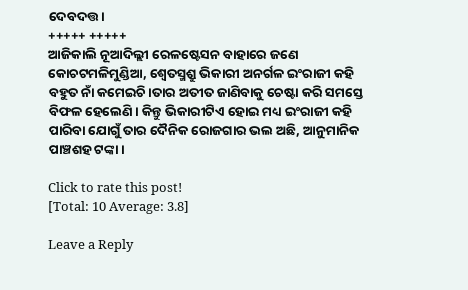ଦେବଦତ୍ତ।
+++++ +++++
ଆଜିକାଲି ନୂଆଦିଲ୍ଲୀ ରେଳଷ୍ଟେସନ ବାହାରେ ଜଣେ କୋଚଟମଳିମୁଣ୍ଡିଆ, ଶ୍ବେତସ୍ମଶ୍ରୁ ଭିକାରୀ ଅନର୍ଗଳ ଇଂରାଜୀ କହି ବହୁତ ନାଁ କମେଇଚି।ତାର ଅତୀତ ଜାଣିବାକୁ ଚେଷ୍ଟା କରି ସମସ୍ତେ ବିଫଳ ହେଲେଣି। କିନ୍ତୁ ଭିକାରୀଟିଏ ହୋଇ ମଧ୍ୟ ଇଂରାଜୀ କହି ପାରିବା ଯୋଗୁଁ ତାର ଦୈନିକ ରୋଜଗାର ଭଲ ଅଛି, ଆନୁମାନିକ ପାଞ୍ଚଶହ ଟଙ୍କା।

Click to rate this post!
[Total: 10 Average: 3.8]

Leave a Reply